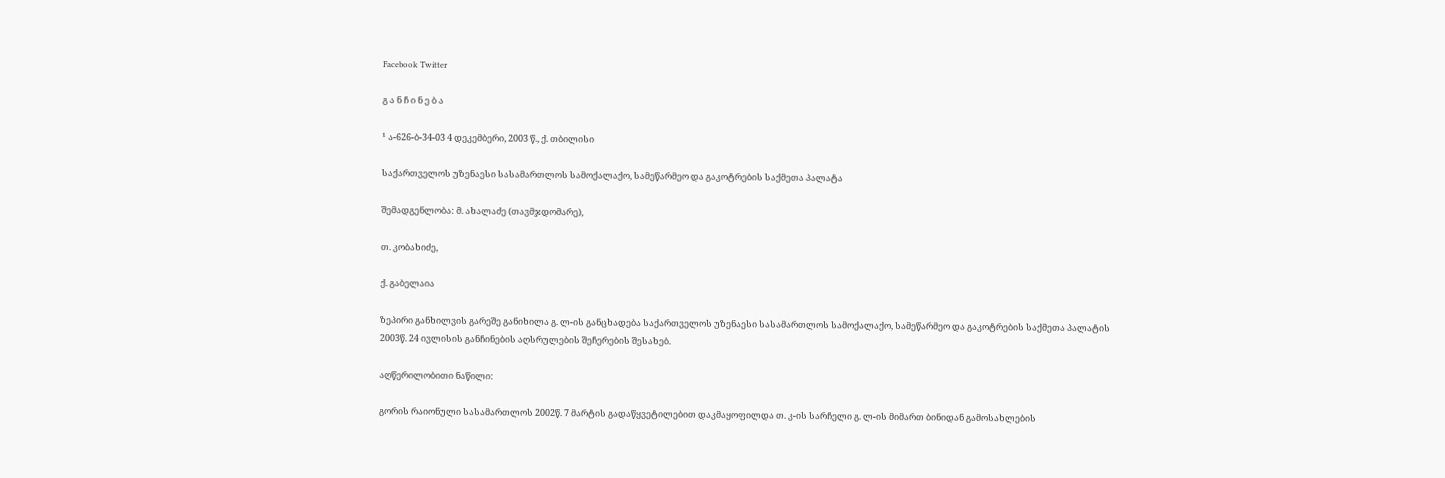Facebook Twitter

გ ა ნ ჩ ი ნ ე ბ ა

¹ ა-626-ბ-34-03 4 დეკემბერი, 2003 წ., ქ. თბილისი

საქართველოს უზენაესი სასამართლოს სამოქალაქო, სამეწარმეო და გაკოტრების საქმეთა პალატა

შემადგენლობა: მ. ახალაძე (თავმჯდომარე),

თ. კობახიძე,

ქ. გაბელაია

ზეპირი განხილვის გარეშე განიხილა გ. ლ-ის განცხადება საქართველოს უზენაესი სასამართლოს სამოქალაქო, სამეწარმეო და გაკოტრების საქმეთა პალატის 2003წ. 24 ივლისის განჩინების აღსრულების შეჩერების შესახებ.

აღწერილობითი ნაწილი:

გორის რაიონული სასამართლოს 2002წ. 7 მარტის გადაწყვეტილებით დაკმაყოფილდა თ. კ-ის სარჩელი გ. ლ-ის მიმართ ბინიდან გამოსახლების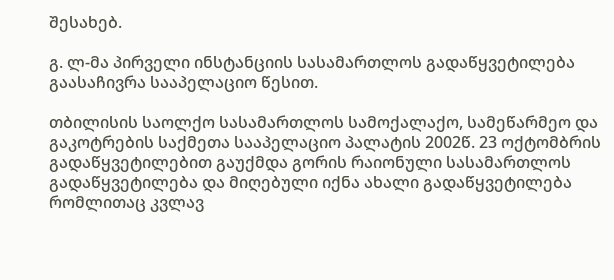შესახებ.

გ. ლ-მა პირველი ინსტანციის სასამართლოს გადაწყვეტილება გაასაჩივრა სააპელაციო წესით.

თბილისის საოლქო სასამართლოს სამოქალაქო, სამეწარმეო და გაკოტრების საქმეთა სააპელაციო პალატის 2002წ. 23 ოქტომბრის გადაწყვეტილებით გაუქმდა გორის რაიონული სასამართლოს გადაწყვეტილება და მიღებული იქნა ახალი გადაწყვეტილება რომლითაც კვლავ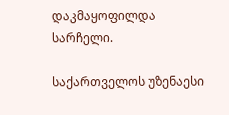დაკმაყოფილდა სარჩელი.

საქართველოს უზენაესი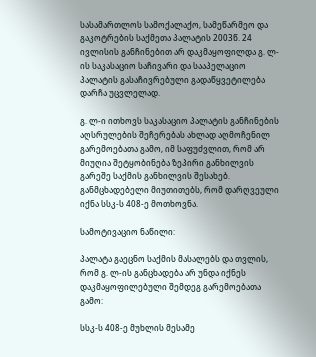სასამართლოს სამოქალაქო, სამეწარმეო და გაკოტრების საქმეთა პალატის 2003წ. 24 ივლისის განჩინებით არ დაკმაყოფილდა გ. ლ-ის საკასაციო საჩივარი და სააპელაციო პალატის გასაჩივრებული გადაწყვეტილება დარჩა უცვლელად.

გ. ლ-ი ითხოვს საკასაციო პალატის განჩინების აღსრულების შეჩერებას ახლად აღმოჩენილ გარემოებათა გამო, იმ საფუძვლით, რომ არ მიუღია შეტყობინება ზეპირი განხილვის გარეშე საქმის განხილვის შესახებ. განმცხადებელი მიუთითებს, რომ დარღვეული იქნა სსკ-ს 408-ე მოთხოვნა.

სამოტივაციო ნაწილი:

პალატა გაეცნო საქმის მასალებს და თვლის, რომ გ. ლ-ის განცხადება არ უნდა იქნეს დაკმაყოფილებული შემდეგ გარემოებათა გამო:

სსკ-ს 408-ე მუხლის მესამე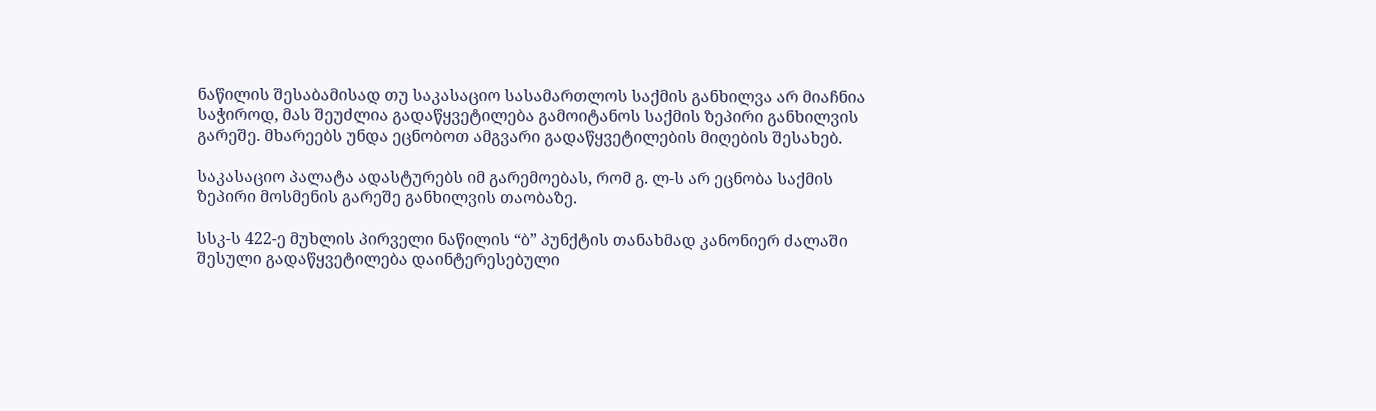ნაწილის შესაბამისად თუ საკასაციო სასამართლოს საქმის განხილვა არ მიაჩნია საჭიროდ, მას შეუძლია გადაწყვეტილება გამოიტანოს საქმის ზეპირი განხილვის გარეშე. მხარეებს უნდა ეცნობოთ ამგვარი გადაწყვეტილების მიღების შესახებ.

საკასაციო პალატა ადასტურებს იმ გარემოებას, რომ გ. ლ-ს არ ეცნობა საქმის ზეპირი მოსმენის გარეშე განხილვის თაობაზე.

სსკ-ს 422-ე მუხლის პირველი ნაწილის “ბ” პუნქტის თანახმად კანონიერ ძალაში შესული გადაწყვეტილება დაინტერესებული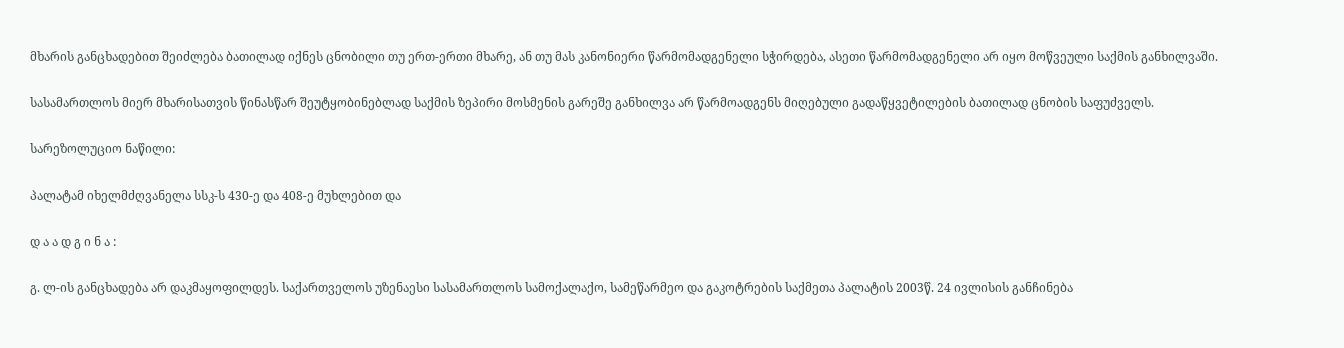მხარის განცხადებით შეიძლება ბათილად იქნეს ცნობილი თუ ერთ-ერთი მხარე, ან თუ მას კანონიერი წარმომადგენელი სჭირდება, ასეთი წარმომადგენელი არ იყო მოწვეული საქმის განხილვაში.

სასამართლოს მიერ მხარისათვის წინასწარ შეუტყობინებლად საქმის ზეპირი მოსმენის გარეშე განხილვა არ წარმოადგენს მიღებული გადაწყვეტილების ბათილად ცნობის საფუძველს.

სარეზოლუციო ნაწილი:

პალატამ იხელმძღვანელა სსკ-ს 430-ე და 408-ე მუხლებით და

დ ა ა დ გ ი ნ ა :

გ. ლ-ის განცხადება არ დაკმაყოფილდეს. საქართველოს უზენაესი სასამართლოს სამოქალაქო, სამეწარმეო და გაკოტრების საქმეთა პალატის 2003წ. 24 ივლისის განჩინება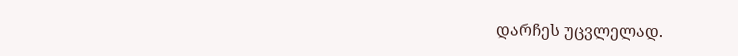დარჩეს უცვლელად.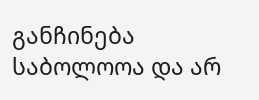განჩინება საბოლოოა და არ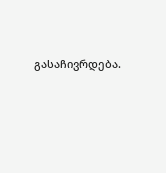გასაჩივრდება.